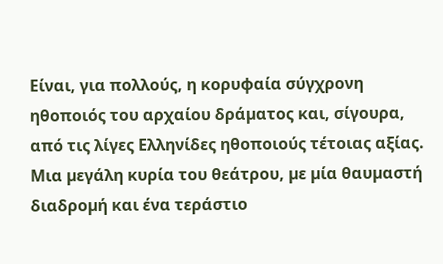Είναι, για πολλούς, η κορυφαία σύγχρονη ηθοποιός του αρχαίου δράµατος και, σίγουρα, από τις λίγες Ελληνίδες ηθοποιούς τέτοιας αξίας. Μια µεγάλη κυρία του θεάτρου, µε µία θαυµαστή διαδροµή και ένα τεράστιο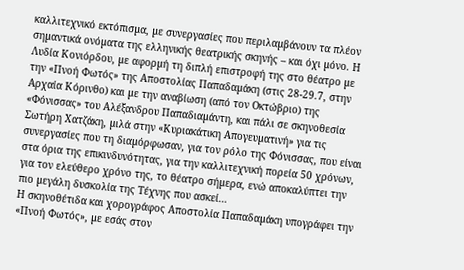καλλιτεχνικό εκτόπισµα, µε συνεργασίες που περιλαµβάνουν τα πλέον σηµαντικά ονόµατα της ελληνικής θεατρικής σκηνής – και όχι µόνο. Η Λυδία Κονιόρδου, µε αφορµή τη διπλή επιστροφή της στο θέατρο µε την «Πνοή Φωτός» της Αποστολίας Παπαδαµάκη (στις 28-29.7, στην Αρχαία Κόρινθο) και µε την αναβίωση (από τον Οκτώβριο) της «Φόνισσας» του Αλέξανδρου Παπαδιαµάντη, και πάλι σε σκηνοθεσία Σωτήρη Χατζάκη, µιλά στην «Κυριακάτικη Απογευµατινή» για τις συνεργασίες που τη διαµόρφωσαν, για τον ρόλο της Φόνισσας, που είναι στα όρια της επικινδυνότητας, για την καλλιτεχνική πορεία 50 χρόνων, για τον ελεύθερο χρόνο της, το θέατρο σήµερα, ενώ αποκαλύπτει την πιο µεγάλη δυσκολία της Τέχνης που ασκεί…
Η σκηνοθέτιδα και χορογράφος Αποστολία Παπαδαµάκη υπογράφει την «Πνοή Φωτός», µε εσάς στον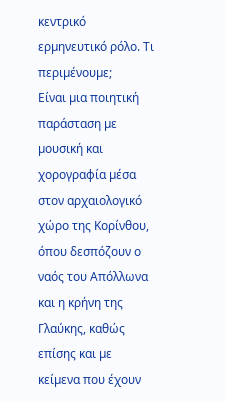κεντρικό ερµηνευτικό ρόλο. Τι περιµένουµε;
Είναι µια ποιητική παράσταση µε µουσική και χορογραφία µέσα στον αρχαιολογικό χώρο της Κορίνθου, όπου δεσπόζουν ο ναός του Απόλλωνα και η κρήνη της Γλαύκης, καθώς επίσης και µε κείµενα που έχουν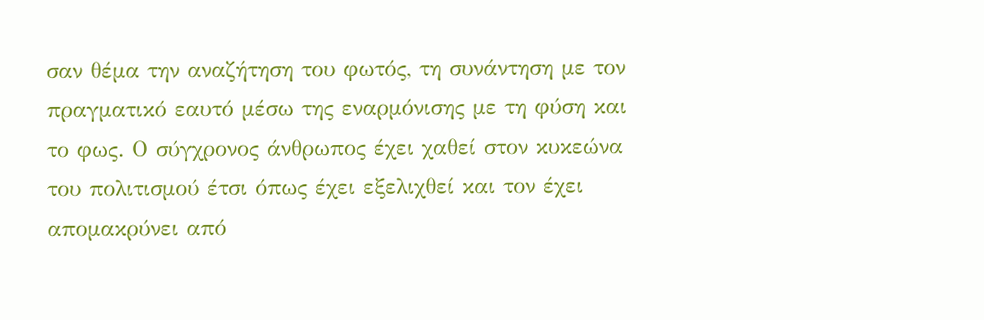σαν θέµα την αναζήτηση του φωτός, τη συνάντηση µε τον πραγµατικό εαυτό µέσω της εναρµόνισης µε τη φύση και το φως. Ο σύγχρονος άνθρωπος έχει χαθεί στον κυκεώνα του πολιτισµού έτσι όπως έχει εξελιχθεί και τον έχει αποµακρύνει από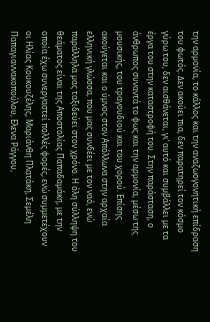την αρµονία, το κάλλος και την αναζωογονητική επίδραση του φωτός. ∆εν ακούει πια, δεν παρατηρεί τον κόσµο γύρω του, δεν αισθάνεται, γι’ αυτό και συµβάλλει µε τα έργα του στην καταστροφή του. Στην παράσταση, ο άνθρωπος συναντά το φως και την αρµονία, µέσω της µουσικής, του τραγουδιού και του χορού. Επίσης ακούγεται και ο ύµνος στον Απόλλωνα στην αρχαία ελληνική γλώσσα, που µας συνδέει µε τον ναό, ενώ παράλληλα µας ταξιδεύει στον χρόνο. Η όλη σύλληψη του θεάµατος είναι της Αποστολίας Παπαδαµάκη, µε την οποία έχω συνεργαστεί πολλές φορές, ενώ συµµετέχουν οι Ηλίας Κουκουζέλης, Μαριάνθη Πλατάκη, Σεµέλη Παπαγιαννακοπούλου, Ελενα Ράγγου,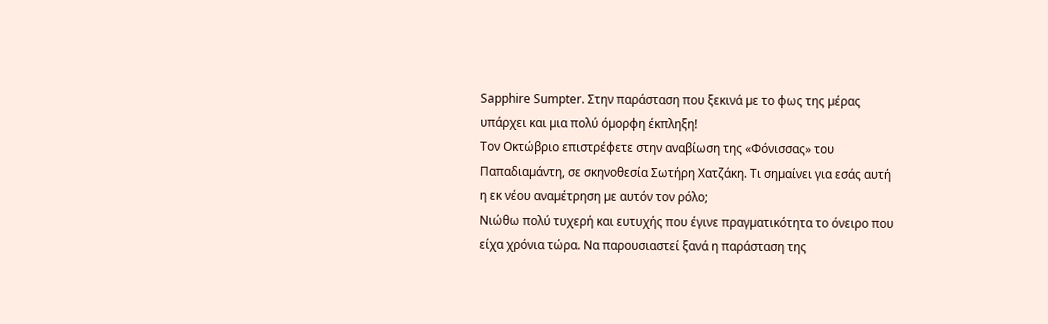Sapphire Sumpter. Στην παράσταση που ξεκινά µε το φως της µέρας υπάρχει και µια πολύ όµορφη έκπληξη!
Τον Οκτώβριο επιστρέφετε στην αναβίωση της «Φόνισσας» του Παπαδιαµάντη, σε σκηνοθεσία Σωτήρη Χατζάκη. Τι σηµαίνει για εσάς αυτή η εκ νέου αναµέτρηση µε αυτόν τον ρόλο;
Νιώθω πολύ τυχερή και ευτυχής που έγινε πραγµατικότητα το όνειρο που είχα χρόνια τώρα. Να παρουσιαστεί ξανά η παράσταση της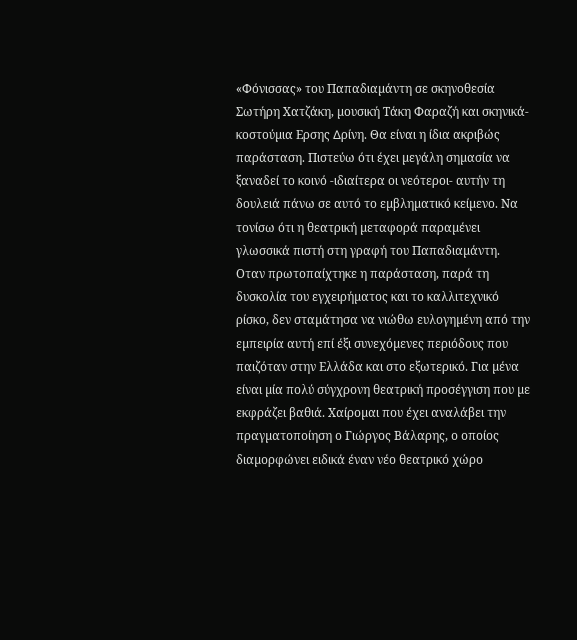«Φόνισσας» του Παπαδιαµάντη σε σκηνοθεσία Σωτήρη Χατζάκη, µουσική Τάκη Φαραζή και σκηνικά-κοστούµια Ερσης ∆ρίνη. Θα είναι η ίδια ακριβώς παράσταση. Πιστεύω ότι έχει µεγάλη σηµασία να ξαναδεί το κοινό -ιδιαίτερα οι νεότεροι- αυτήν τη δουλειά πάνω σε αυτό το εµβληµατικό κείµενο. Να τονίσω ότι η θεατρική µεταφορά παραµένει γλωσσικά πιστή στη γραφή του Παπαδιαµάντη. Οταν πρωτοπαίχτηκε η παράσταση, παρά τη δυσκολία του εγχειρήµατος και το καλλιτεχνικό ρίσκο, δεν σταµάτησα να νιώθω ευλογηµένη από την εµπειρία αυτή επί έξι συνεχόµενες περιόδους που παιζόταν στην Ελλάδα και στο εξωτερικό. Για µένα είναι µία πολύ σύγχρονη θεατρική προσέγγιση που µε εκφράζει βαθιά. Χαίροµαι που έχει αναλάβει την πραγµατοποίηση ο Γιώργος Βάλαρης, ο οποίος διαµορφώνει ειδικά έναν νέο θεατρικό χώρο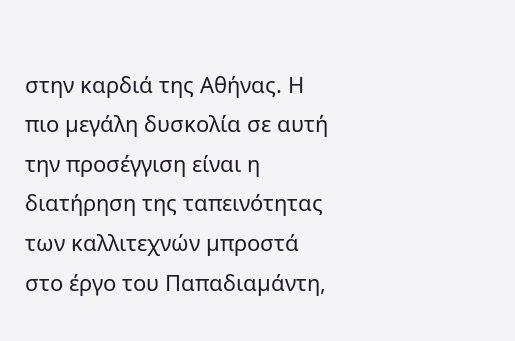στην καρδιά της Αθήνας. Η πιο µεγάλη δυσκολία σε αυτή την προσέγγιση είναι η διατήρηση της ταπεινότητας των καλλιτεχνών µπροστά στο έργο του Παπαδιαµάντη,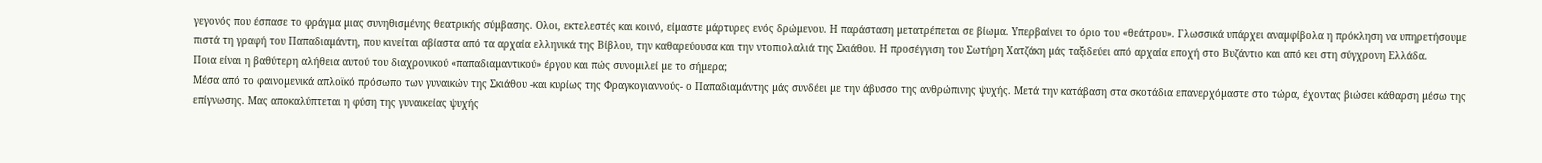γεγονός που έσπασε το φράγµα µιας συνηθισµένης θεατρικής σύµβασης. Ολοι, εκτελεστές και κοινό, είµαστε µάρτυρες ενός δρώµενου. Η παράσταση µετατρέπεται σε βίωµα. Υπερβαίνει το όριο του «θεάτρου». Γλωσσικά υπάρχει αναµφίβολα η πρόκληση να υπηρετήσουµε πιστά τη γραφή του Παπαδιαµάντη, που κινείται αβίαστα από τα αρχαία ελληνικά της Βίβλου, την καθαρεύουσα και την ντοπιολαλιά της Σκιάθου. Η προσέγγιση του Σωτήρη Χατζάκη µάς ταξιδεύει από αρχαία εποχή στο Βυζάντιο και από κει στη σύγχρονη Ελλάδα.
Ποια είναι η βαθύτερη αλήθεια αυτού του διαχρονικού «παπαδιαµαντικού» έργου και πώς συνοµιλεί µε το σήµερα;
Μέσα από το φαινοµενικά απλοϊκό πρόσωπο των γυναικών της Σκιάθου -και κυρίως της Φραγκογιαννούς- ο Παπαδιαµάντης µάς συνδέει µε την άβυσσο της ανθρώπινης ψυχής. Μετά την κατάβαση στα σκοτάδια επανερχόµαστε στο τώρα, έχοντας βιώσει κάθαρση µέσω της επίγνωσης. Μας αποκαλύπτεται η φύση της γυναικείας ψυχής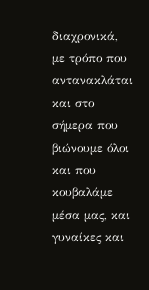διαχρονικά, µε τρόπο που αντανακλάται και στο σήµερα που βιώνουµε όλοι και που κουβαλάµε µέσα µας, και γυναίκες και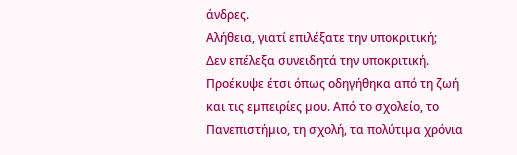άνδρες.
Αλήθεια, γιατί επιλέξατε την υποκριτική;
∆εν επέλεξα συνειδητά την υποκριτική. Προέκυψε έτσι όπως οδηγήθηκα από τη ζωή και τις εµπειρίες µου. Από το σχολείο, το Πανεπιστήµιο, τη σχολή, τα πολύτιµα χρόνια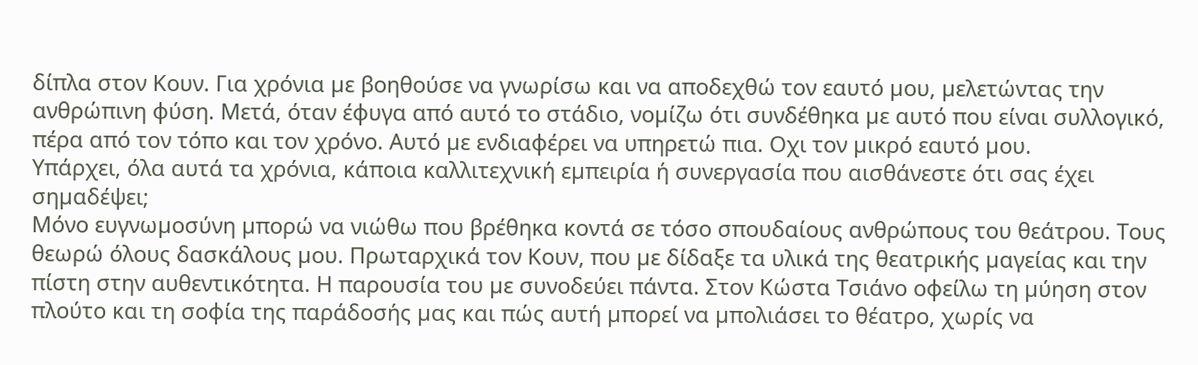δίπλα στον Κουν. Για χρόνια µε βοηθούσε να γνωρίσω και να αποδεχθώ τον εαυτό µου, µελετώντας την ανθρώπινη φύση. Μετά, όταν έφυγα από αυτό το στάδιο, νοµίζω ότι συνδέθηκα µε αυτό που είναι συλλογικό, πέρα από τον τόπο και τον χρόνο. Αυτό µε ενδιαφέρει να υπηρετώ πια. Οχι τον µικρό εαυτό µου.
Υπάρχει, όλα αυτά τα χρόνια, κάποια καλλιτεχνική εµπειρία ή συνεργασία που αισθάνεστε ότι σας έχει σηµαδέψει;
Μόνο ευγνωµοσύνη µπορώ να νιώθω που βρέθηκα κοντά σε τόσο σπουδαίους ανθρώπους του θεάτρου. Τους θεωρώ όλους δασκάλους µου. Πρωταρχικά τον Κουν, που µε δίδαξε τα υλικά της θεατρικής µαγείας και την πίστη στην αυθεντικότητα. Η παρουσία του µε συνοδεύει πάντα. Στον Κώστα Τσιάνο οφείλω τη µύηση στον πλούτο και τη σοφία της παράδοσής µας και πώς αυτή µπορεί να µπολιάσει το θέατρο, χωρίς να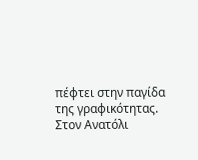πέφτει στην παγίδα της γραφικότητας. Στον Ανατόλι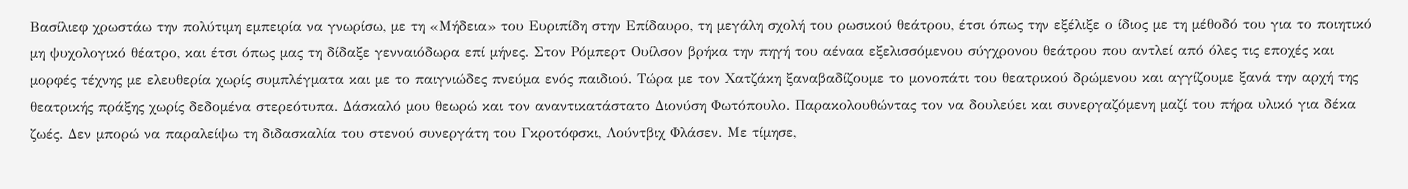Βασίλιεφ χρωστάω την πολύτιµη εµπειρία να γνωρίσω, µε τη «Μήδεια» του Ευριπίδη στην Επίδαυρο, τη µεγάλη σχολή του ρωσικού θεάτρου, έτσι όπως την εξέλιξε ο ίδιος µε τη µέθοδό του για το ποιητικό µη ψυχολογικό θέατρο, και έτσι όπως µας τη δίδαξε γενναιόδωρα επί µήνες. Στον Ρόµπερτ Ουίλσον βρήκα την πηγή του αέναα εξελισσόµενου σύγχρονου θεάτρου που αντλεί από όλες τις εποχές και µορφές τέχνης µε ελευθερία χωρίς συµπλέγµατα και µε το παιγνιώδες πνεύµα ενός παιδιού. Τώρα µε τον Χατζάκη ξαναβαδίζουµε το µονοπάτι του θεατρικού δρώµενου και αγγίζουµε ξανά την αρχή της θεατρικής πράξης χωρίς δεδοµένα στερεότυπα. ∆άσκαλό µου θεωρώ και τον αναντικατάστατο ∆ιονύση Φωτόπουλο. Παρακολουθώντας τον να δουλεύει και συνεργαζόµενη µαζί του πήρα υλικό για δέκα ζωές. ∆εν µπορώ να παραλείψω τη διδασκαλία του στενού συνεργάτη του Γκροτόφσκι, Λούντβιχ Φλάσεν. Με τίµησε,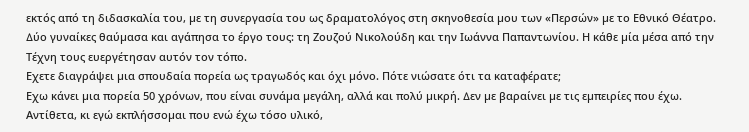εκτός από τη διδασκαλία του, µε τη συνεργασία του ως δραµατολόγος στη σκηνοθεσία µου των «Περσών» µε το Εθνικό Θέατρο. ∆ύο γυναίκες θαύµασα και αγάπησα το έργο τους: τη Ζουζού Νικολούδη και την Ιωάννα Παπαντωνίου. Η κάθε µία µέσα από την Τέχνη τους ευεργέτησαν αυτόν τον τόπο.
Εχετε διαγράψει µια σπουδαία πορεία ως τραγωδός και όχι µόνο. Πότε νιώσατε ότι τα καταφέρατε;
Εχω κάνει µια πορεία 50 χρόνων, που είναι συνάµα µεγάλη, αλλά και πολύ µικρή. ∆εν µε βαραίνει µε τις εµπειρίες που έχω. Αντίθετα, κι εγώ εκπλήσσοµαι που ενώ έχω τόσο υλικό,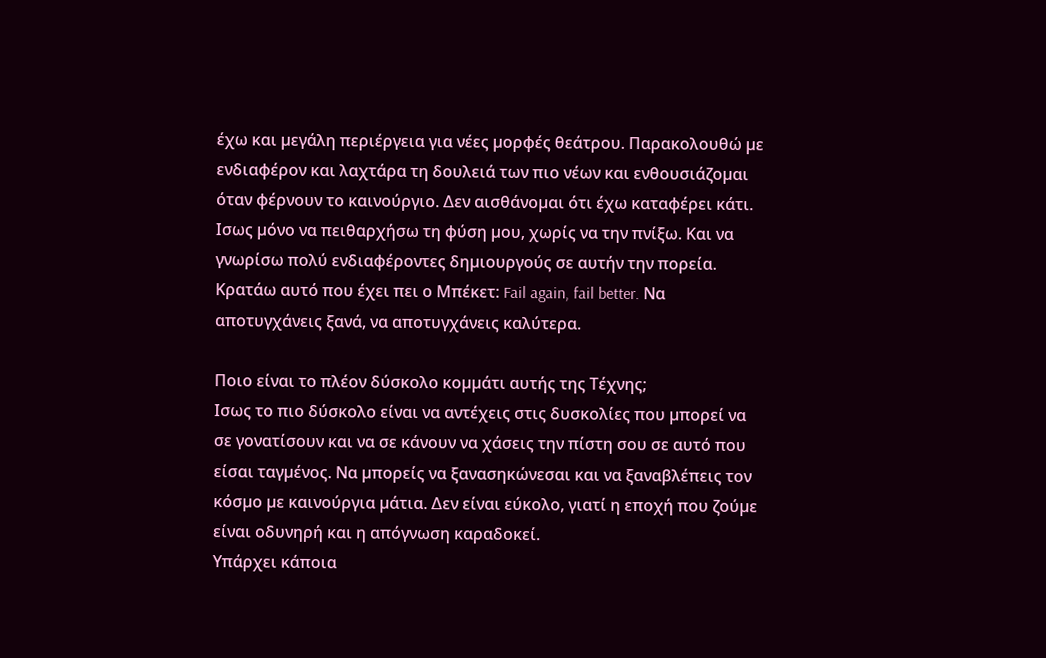έχω και µεγάλη περιέργεια για νέες µορφές θεάτρου. Παρακολουθώ µε ενδιαφέρον και λαχτάρα τη δουλειά των πιο νέων και ενθουσιάζοµαι όταν φέρνουν το καινούργιο. ∆εν αισθάνοµαι ότι έχω καταφέρει κάτι. Ισως µόνο να πειθαρχήσω τη φύση µου, χωρίς να την πνίξω. Και να γνωρίσω πολύ ενδιαφέροντες δηµιουργούς σε αυτήν την πορεία. Κρατάω αυτό που έχει πει ο Μπέκετ: Fail again, fail better. Να αποτυγχάνεις ξανά, να αποτυγχάνεις καλύτερα.

Ποιο είναι το πλέον δύσκολο κοµµάτι αυτής της Τέχνης;
Ισως το πιο δύσκολο είναι να αντέχεις στις δυσκολίες που µπορεί να σε γονατίσουν και να σε κάνουν να χάσεις την πίστη σου σε αυτό που είσαι ταγµένος. Να µπορείς να ξανασηκώνεσαι και να ξαναβλέπεις τον κόσµο µε καινούργια µάτια. ∆εν είναι εύκολο, γιατί η εποχή που ζούµε είναι οδυνηρή και η απόγνωση καραδοκεί.
Υπάρχει κάποια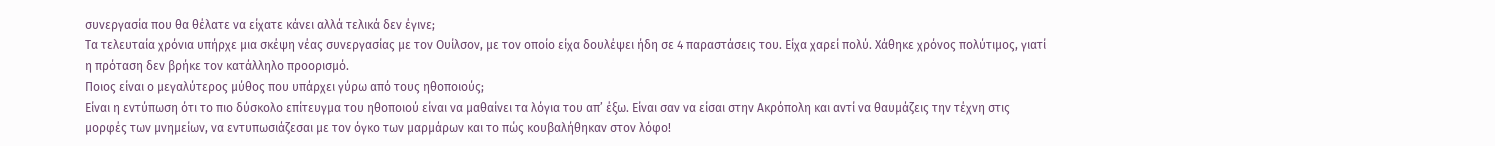συνεργασία που θα θέλατε να είχατε κάνει αλλά τελικά δεν έγινε;
Τα τελευταία χρόνια υπήρχε µια σκέψη νέας συνεργασίας µε τον Ουίλσον, µε τον οποίο είχα δουλέψει ήδη σε 4 παραστάσεις του. Είχα χαρεί πολύ. Χάθηκε χρόνος πολύτιµος, γιατί η πρόταση δεν βρήκε τον κατάλληλο προορισµό.
Ποιος είναι ο µεγαλύτερος µύθος που υπάρχει γύρω από τους ηθοποιούς;
Είναι η εντύπωση ότι το πιο δύσκολο επίτευγµα του ηθοποιού είναι να µαθαίνει τα λόγια του απ’ έξω. Είναι σαν να είσαι στην Ακρόπολη και αντί να θαυµάζεις την τέχνη στις µορφές των µνηµείων, να εντυπωσιάζεσαι µε τον όγκο των µαρµάρων και το πώς κουβαλήθηκαν στον λόφο!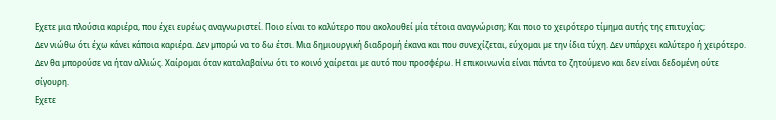Εχετε µια πλούσια καριέρα, που έχει ευρέως αναγνωριστεί. Ποιο είναι το καλύτερο που ακολουθεί µία τέτοια αναγνώριση; Και ποιο το χειρότερο τίµηµα αυτής της επιτυχίας;
∆εν νιώθω ότι έχω κάνει κάποια καριέρα. ∆εν µπορώ να το δω έτσι. Μια δηµιουργική διαδροµή έκανα και που συνεχίζεται, εύχοµαι µε την ίδια τύχη. ∆εν υπάρχει καλύτερο ή χειρότερο. ∆εν θα µπορούσε να ήταν αλλιώς. Χαίροµαι όταν καταλαβαίνω ότι το κοινό χαίρεται µε αυτό που προσφέρω. Η επικοινωνία είναι πάντα το ζητούµενο και δεν είναι δεδοµένη ούτε σίγουρη.
Εχετε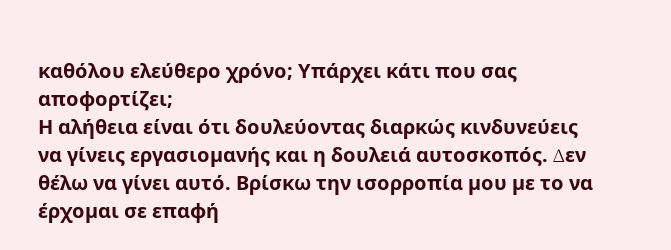καθόλου ελεύθερο χρόνο; Υπάρχει κάτι που σας αποφορτίζει;
Η αλήθεια είναι ότι δουλεύοντας διαρκώς κινδυνεύεις να γίνεις εργασιοµανής και η δουλειά αυτοσκοπός. ∆εν θέλω να γίνει αυτό. Βρίσκω την ισορροπία µου µε το να έρχοµαι σε επαφή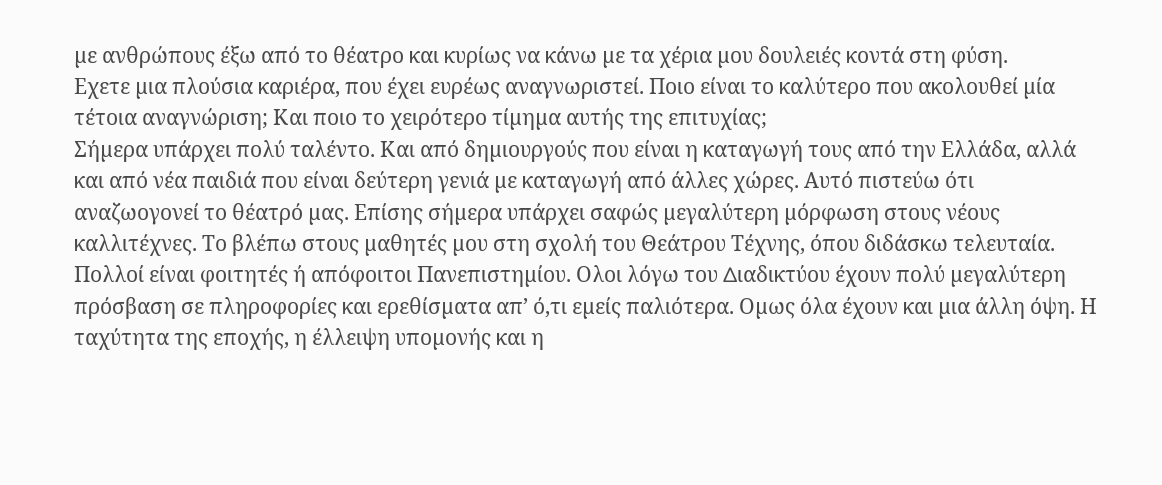µε ανθρώπους έξω από το θέατρο και κυρίως να κάνω µε τα χέρια µου δουλειές κοντά στη φύση.
Εχετε µια πλούσια καριέρα, που έχει ευρέως αναγνωριστεί. Ποιο είναι το καλύτερο που ακολουθεί µία τέτοια αναγνώριση; Και ποιο το χειρότερο τίµηµα αυτής της επιτυχίας;
Σήµερα υπάρχει πολύ ταλέντο. Και από δηµιουργούς που είναι η καταγωγή τους από την Ελλάδα, αλλά και από νέα παιδιά που είναι δεύτερη γενιά µε καταγωγή από άλλες χώρες. Αυτό πιστεύω ότι αναζωογονεί το θέατρό µας. Επίσης σήµερα υπάρχει σαφώς µεγαλύτερη µόρφωση στους νέους καλλιτέχνες. Το βλέπω στους µαθητές µου στη σχολή του Θεάτρου Τέχνης, όπου διδάσκω τελευταία. Πολλοί είναι φοιτητές ή απόφοιτοι Πανεπιστηµίου. Ολοι λόγω του ∆ιαδικτύου έχουν πολύ µεγαλύτερη πρόσβαση σε πληροφορίες και ερεθίσµατα απ’ ό,τι εµείς παλιότερα. Οµως όλα έχουν και µια άλλη όψη. Η ταχύτητα της εποχής, η έλλειψη υποµονής και η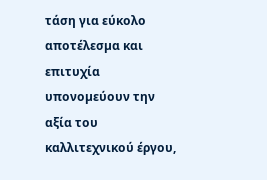τάση για εύκολο αποτέλεσµα και επιτυχία υπονοµεύουν την αξία του καλλιτεχνικού έργου,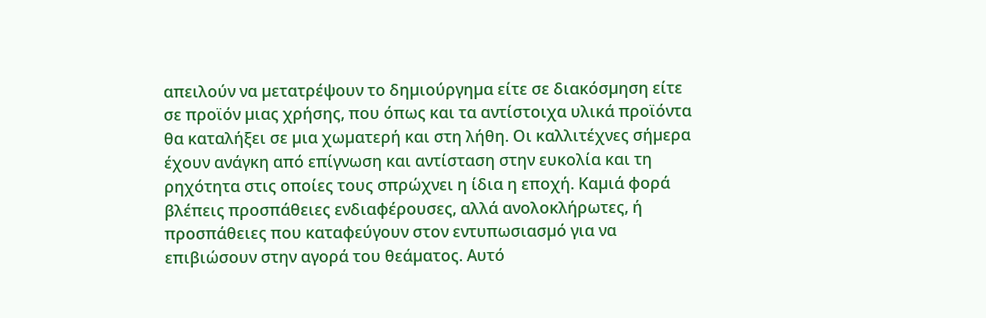απειλούν να µετατρέψουν το δηµιούργηµα είτε σε διακόσµηση είτε σε προϊόν µιας χρήσης, που όπως και τα αντίστοιχα υλικά προϊόντα θα καταλήξει σε µια χωµατερή και στη λήθη. Οι καλλιτέχνες σήµερα έχουν ανάγκη από επίγνωση και αντίσταση στην ευκολία και τη ρηχότητα στις οποίες τους σπρώχνει η ίδια η εποχή. Καµιά φορά βλέπεις προσπάθειες ενδιαφέρουσες, αλλά ανολοκλήρωτες, ή προσπάθειες που καταφεύγουν στον εντυπωσιασµό για να επιβιώσουν στην αγορά του θεάµατος. Αυτό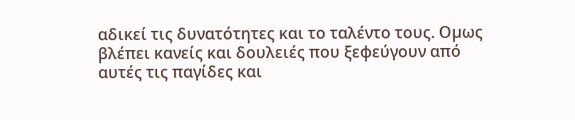αδικεί τις δυνατότητες και το ταλέντο τους. Οµως βλέπει κανείς και δουλειές που ξεφεύγουν από αυτές τις παγίδες και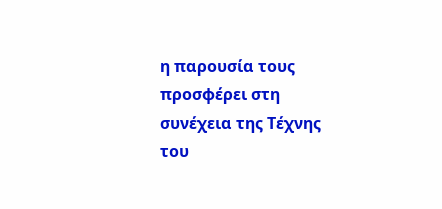η παρουσία τους προσφέρει στη συνέχεια της Τέχνης του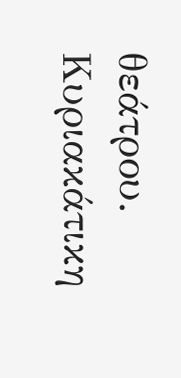θεάτρου.
Κυριακάτικη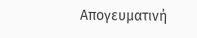Απογευματινή